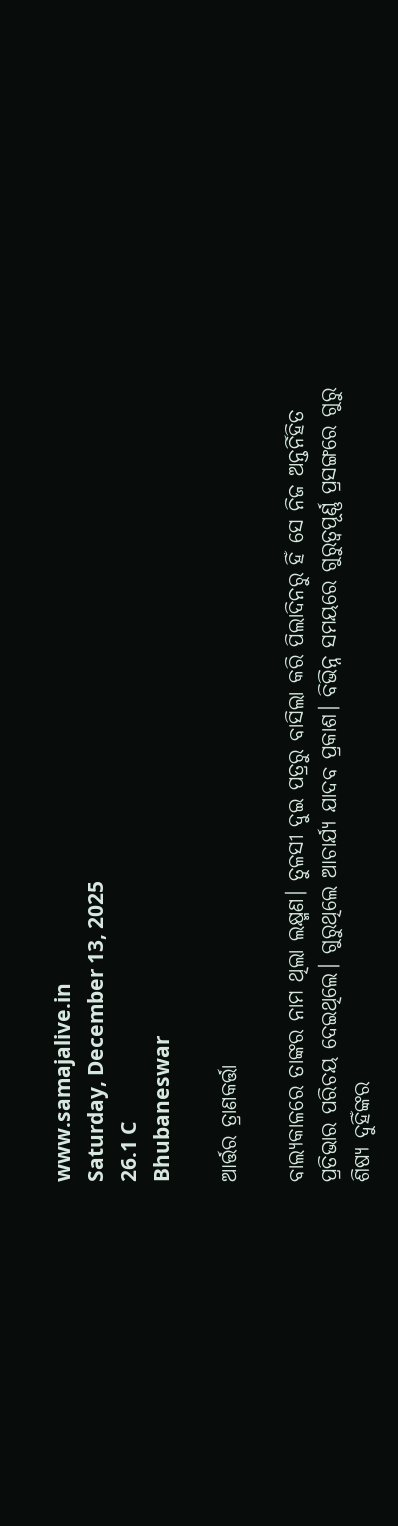www.samajalive.in
Saturday, December 13, 2025
26.1 C
Bhubaneswar

ଆର୍ତ୍ତର ତ୍ରାଣକର୍ତ୍ତା

ବାଲ୍ୟକାଳରେ ତାଙ୍କର ନାମ ଥିଲା ଲକ୍ଷ୍ମଣ। ତୁଳସୀ ଦୁଇ ପତ୍ରରୁ ବାସିଲା କରି ପିଲାଦିନରୁ ହିଁ ସେ ନିଜ ଅନ୍ତର୍ନିହିତ ପ୍ରତିଭାର ପରିଚୟ ଦେଇଥିଲେ। ଗୁରୁଥିଲେ ଆଚାର୍ଯ୍ୟ ଯାଦବ ପ୍ରକାଶ। ବିଭିନ୍ନ ସମୟରେ ଗୁରୁତ୍ବପୂର୍ଣ୍ଣ ପ୍ରସଙ୍ଗରେ ଗୁରୁ ଶିଷ୍ୟ ଦୁହିଁଙ୍କର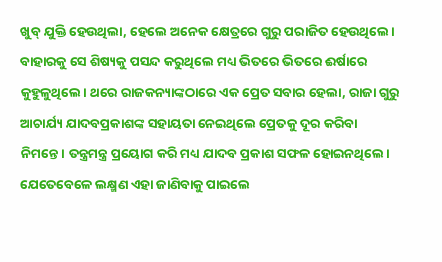ଖୁବ୍‌ ଯୁକ୍ତି ହେଉଥିଲା, ହେଲେ ଅନେକ କ୍ଷେତ୍ରରେ ଗୁରୁ ପରାଜିତ ହେଉଥିଲେ। ବାହାରକୁ ସେ ଶିଷ୍ୟକୁ ପସନ୍ଦ କରୁଥିଲେ ମଧ୍ୟ ଭିତରେ ଭିତରେ ଈର୍ଷାରେ କୁହୁଳୁଥିଲେ। ଥରେ ରାଜକନ୍ୟାଙ୍କଠାରେ ଏକ ପ୍ରେତ ସବାର ହେଲା, ରାଜା ଗୁରୁ ଆଚାର୍ଯ୍ୟ ଯାଦବପ୍ରକାଶଙ୍କ ସହାୟତା ନେଇଥିଲେ ପ୍ରେତକୁ ଦୂର କରିବା ନିମନ୍ତେ। ତନ୍ତ୍ରମନ୍ତ୍ର ପ୍ରୟୋଗ କରି ମଧ୍ୟ ଯାଦବ ପ୍ରକାଶ ସଫଳ ହୋଇନଥିଲେ। ଯେତେବେଳେ ଲକ୍ଷ୍ମଣ ଏହା ଜାଣିବାକୁ ପାଇଲେ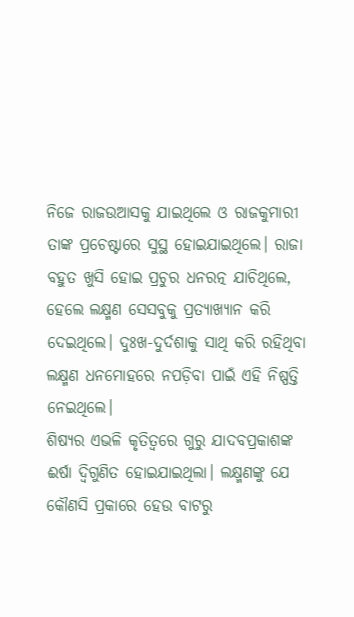ନିଜେ ରାଜଉଆସକୁ ଯାଇଥିଲେ ଓ ରାଜକୁମାରୀ ତାଙ୍କ ପ୍ରଚେଷ୍ଟାରେ ସୁସ୍ଥ ହୋଇଯାଇଥିଲେ। ରାଜା ବହୁତ ଖୁସି ହୋଇ ପ୍ରଚୁର ଧନରତ୍ନ ଯାଚିଥିଲେ, ହେଲେ ଲକ୍ଷ୍ମଣ ସେସବୁକୁ ପ୍ରତ୍ୟାଖ୍ୟାନ କରି ଦେଇଥିଲେ। ଦୁଃଖ-ଦୁର୍ଦଶାକୁ ସାଥି କରି ରହିଥିବା ଲକ୍ଷ୍ମଣ ଧନମୋହରେ ନପଡ଼ିବା ପାଇଁ ଏହି ନିଷ୍ପତ୍ତି ନେଇଥିଲେ।
ଶିଷ୍ୟର ଏଭଳି କୃତିତ୍ବରେ ଗୁରୁ ଯାଦବପ୍ରକାଶଙ୍କ ଈର୍ଷା ଦ୍ବିଗୁଣିତ ହୋଇଯାଇଥିଲା। ଲକ୍ଷ୍ମଣଙ୍କୁ ଯେ କୌଣସି ପ୍ରକାରେ ହେଉ ବାଟରୁ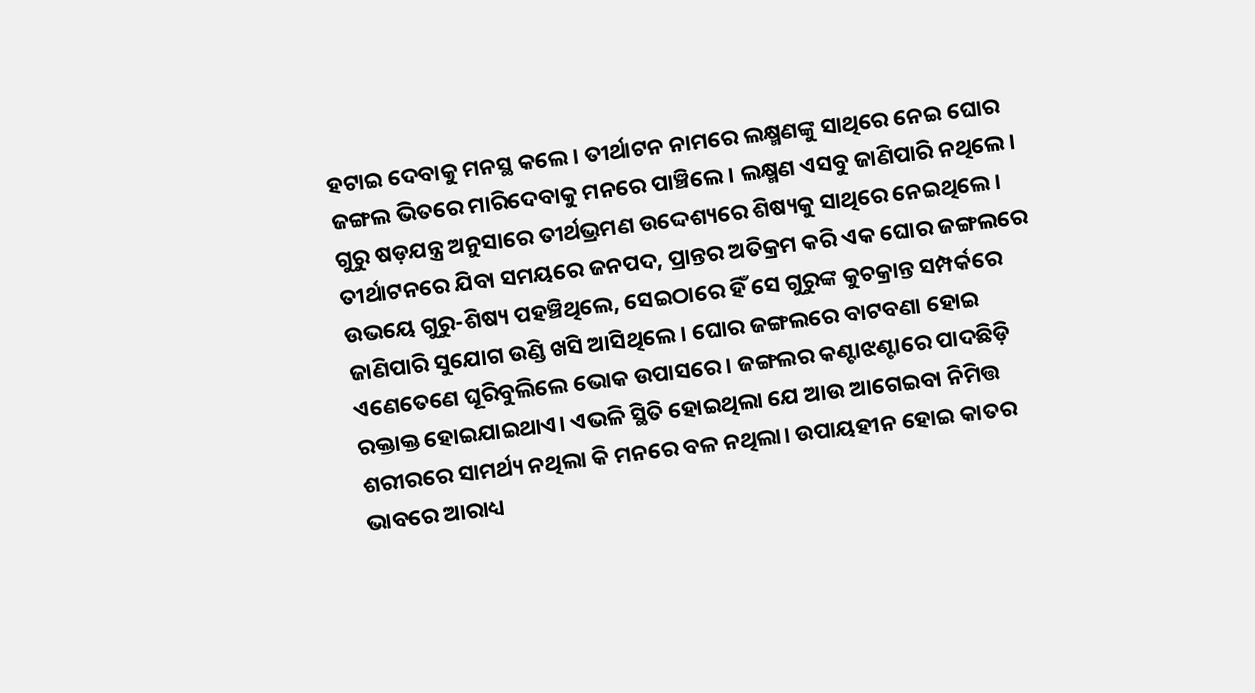ହଟାଇ ଦେବାକୁ ମନସ୍ଥ କଲେ। ତୀର୍ଥାଟନ ନାମରେ ଲକ୍ଷ୍ମଣଙ୍କୁ ସାଥିରେ ନେଇ ଘୋର ଜଙ୍ଗଲ ଭିତରେ ମାରିଦେବାକୁ ମନରେ ପାଞ୍ଚିଲେ। ଲକ୍ଷ୍ମଣ ଏସବୁ ଜାଣିପାରି ନଥିଲେ।
ଗୁରୁ ଷଡ଼ଯନ୍ତ୍ର ଅନୁସାରେ ତୀର୍ଥଭ୍ରମଣ ଉଦ୍ଦେଶ୍ୟରେ ଶିଷ୍ୟକୁ ସାଥିରେ ନେଇଥିଲେ। ତୀର୍ଥାଟନରେ ଯିବା ସମୟରେ ଜନପଦ, ପ୍ରାନ୍ତର ଅତିକ୍ରମ କରି ଏକ ଘୋର ଜଙ୍ଗଲରେ ଉଭୟେ ଗୁରୁ-ଶିଷ୍ୟ ପହଞ୍ଚିଥିଲେ, ସେଇଠାରେ ହିଁ ସେ ଗୁରୁଙ୍କ କୁଚକ୍ରାନ୍ତ ସମ୍ପର୍କରେ ଜାଣିପାରି ସୁଯୋଗ ଉଣ୍ଡି ଖସି ଆସିଥିଲେ। ଘୋର ଜଙ୍ଗଲରେ ବାଟବଣା ହୋଇ ଏଣେତେଣେ ଘୂରିବୁଲିଲେ ଭୋକ ଉପାସରେ। ଜଙ୍ଗଲର କଣ୍ଟାଝଣ୍ଟାରେ ପାଦଛିଡ଼ି ରକ୍ତାକ୍ତ ହୋଇଯାଇଥାଏ। ଏଭଳି ସ୍ଥିତି ହୋଇଥିଲା ଯେ ଆଉ ଆଗେଇବା ନିମିତ୍ତ ଶରୀରରେ ସାମର୍ଥ୍ୟ ନଥିଲା କି ମନରେ ବଳ ନଥିଲା। ଉପାୟହୀନ ହୋଇ କାତର ଭାବରେ ଆରାଧ୍ୟ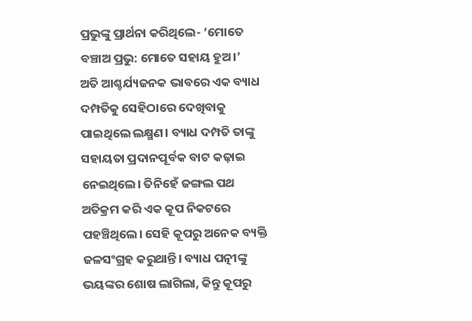ପ୍ରଭୁଙ୍କୁ ପ୍ରାର୍ଥନା କରିଥିଲେ- ‘ମୋତେ ବଞ୍ଚାଅ ପ୍ରଭୁ: ମୋତେ ସହାୟ ହୁଅ।’
ଅତି ଆଶ୍ଚର୍ଯ୍ୟଜନକ ଭାବରେ ଏକ ବ୍ୟାଧ ଦମ୍ପତିକୁ ସେହିଠାରେ ଦେଖିବାକୁ ପାଇଥିଲେ ଲକ୍ଷ୍ମଣ। ବ୍ୟାଧ ଦମ୍ପତି ତାଙ୍କୁ ସହାୟତା ପ୍ରଦାନପୂର୍ବକ ବାଟ କଢ଼ାଇ ନେଇଥିଲେ। ତିନିହେଁ ଜଙ୍ଗଲ ପଥ ଅତିକ୍ରମ କରି ଏକ କୂପ ନିକଟରେ ପହଞ୍ଚିଥିଲେ। ସେହି କୂପରୁ ଅନେକ ବ୍ୟକ୍ତି ଜଳସଂଗ୍ରହ କରୁଥାନ୍ତି। ବ୍ୟାଧ ପତ୍ନୀଙ୍କୁ ଭୟଙ୍କର ଶୋଷ ଲାଗିଲା, କିନ୍ତୁ କୂପରୁ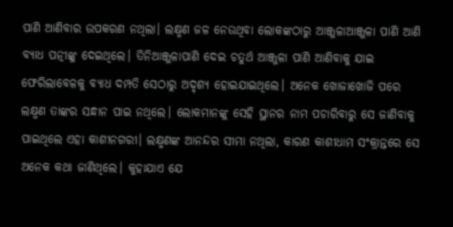ପାଣି ଆଣିବାର ଉପକରଣ ନଥିଲା। ଲକ୍ଷ୍ମଣ ଜଳ ନେଉଥିବା ଲୋକଙ୍କଠାରୁ ଆଞ୍ଜୁଳାଆଞ୍ଜୁଳା ପାଣି ଆଣି ବ୍ୟାଧ ପତ୍ନୀଙ୍କୁ ଦେଇଥିଲେ। ତିନିଆଞ୍ଜୁଳାପାଣି ଦେଇ ଚତୁର୍ଥ ଆଞ୍ଜୁଳା ପାଣି ଆଣିବାକୁ ଯାଇ ଫେରିଲାବେଳକୁ ବ୍ୟାଧ ଦମ୍ପତି ସେଠାରୁ ଅଦୃଶ୍ୟ ହୋଇଯାଇଥିଲେ। ଅନେକ ଖୋଜାଖୋଜି ପରେ ଲକ୍ଷ୍ମଣ ତାଙ୍କର ସନ୍ଧାନ ପାଇ ନଥିଲେ। ଲୋକମାନଙ୍କୁ ସେହି ସ୍ଥାନର ନାମ ପଚାରିବାରୁ ସେ ଜାଣିବାକୁ ପାଇଥିଲେ ଏହା କାଶୀନଗରୀ। ଲକ୍ଷ୍ମଣଙ୍କ ଆନନ୍ଦର ସୀମା ନଥିଲା, କାରଣ କାଶୀଧାମ ସଂକ୍ରାନ୍ତରେ ସେ ଅନେକ କଥା ଜାଣିଥିଲେ। କୁହାଯାଏ ଯେ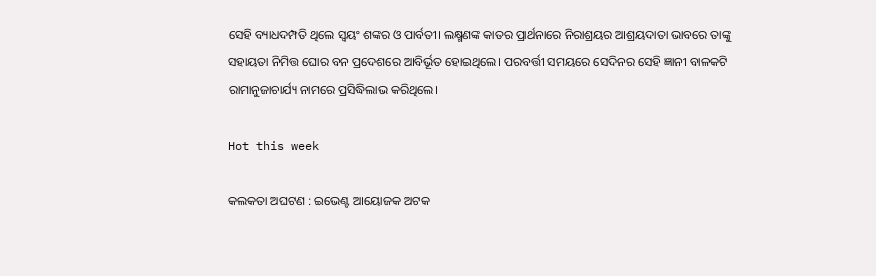ସେହି ବ୍ୟାଧଦମ୍ପତି ଥିଲେ ସ୍ବୟଂ ଶଙ୍କର ଓ ପାର୍ବତୀ। ଲକ୍ଷ୍ମଣଙ୍କ କାତର ପ୍ରାର୍ଥନାରେ ନିରାଶ୍ରୟର ଆଶ୍ରୟଦାତା ଭାବରେ ତାଙ୍କୁ ସହାୟତା ନିମିତ୍ତ ଘୋର ବନ ପ୍ରଦେଶରେ ଆବିର୍ଭୂତ ହୋଇଥିଲେ। ପରବର୍ତ୍ତୀ ସମୟରେ ସେଦିନର ସେହି ଜ୍ଞାନୀ ବାଳକଟି ରାମାନୁଜାଚାର୍ଯ୍ୟ ନାମରେ ପ୍ରସିଦ୍ଧିଲାଭ କରିଥିଲେ।

Hot this week

କଲକତା ଅଘଟଣ : ଇଭେଣ୍ଟ ଆୟୋଜକ ଅଟକ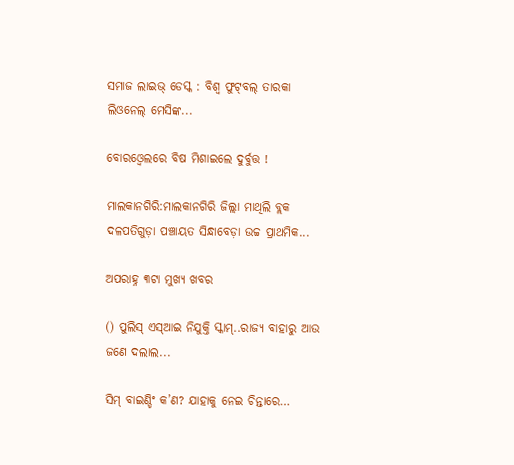ସମାଜ ଲାଇଭ୍ ଡେସ୍କ : ବିଶ୍ଵ ଫୁଟ୍‌ବଲ୍‌ ତାରକା ଲିଓନେଲ୍ ମେସିଙ୍କ...

ବୋରଓ୍ବେଲରେ ବିଷ ମିଶାଇଲେ ଦୁର୍ବୁତ୍ତ !

ମାଲକାନଗିରି:ମାଲକାନଗିରି ଜିଲ୍ଲା ମାଥିଲି ବ୍ଲକ ଦଳପତିଗୁଡ଼ା ପଞ୍ଚାୟତ ସିନ୍ଧାବେଡ଼ା ଉଚ୍ଚ ପ୍ରାଥମିକ...

ଅପରାହ୍ନ ୩ଟା ମୁଖ୍ୟ ଖବର

() ପୁଲିସ୍‌ ଏସ୍‌ଆଇ ନିଯୁକ୍ତି ସ୍କାମ୍..ରାଜ୍ୟ ବାହାରୁ ଆଉ ଜଣେ ଦଲାଲ...

ସିମ୍ ବାଇଣ୍ଡିଂ କ’ଣ? ଯାହାକୁ ନେଇ ଚିନ୍ତାରେ…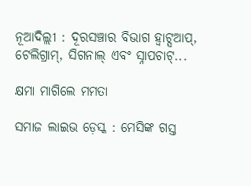ନୂଆଦିଲ୍ଲୀ : ଦୂରସଞ୍ଚାର ବିଭାଗ ହ୍ୱାଟ୍ସଆପ୍, ଟେଲିଗ୍ରାମ୍, ସିଗନାଲ୍ ଏବଂ ସ୍ନାପଚାଟ୍...

କ୍ଷମା ମାଗିଲେ ମମତା

ସମାଜ ଲାଇଭ ଡ଼େସ୍କ : ମେସିଙ୍କ ଗସ୍ତ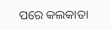ପରେ କଲକାତା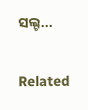ସଲ୍ଟ...

Related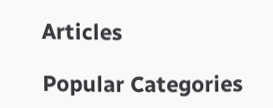Articles

Popular Categories